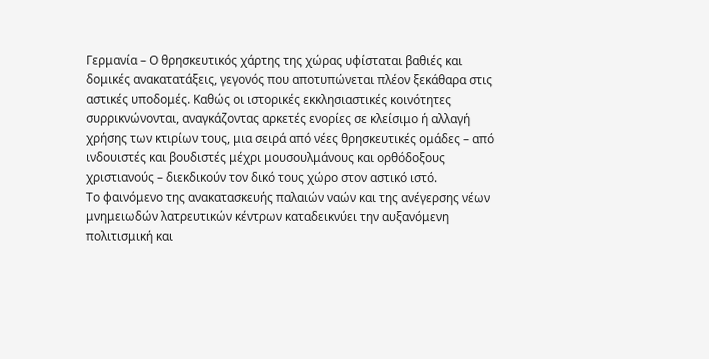Γερμανία – Ο θρησκευτικός χάρτης της χώρας υφίσταται βαθιές και δομικές ανακατατάξεις, γεγονός που αποτυπώνεται πλέον ξεκάθαρα στις αστικές υποδομές. Καθώς οι ιστορικές εκκλησιαστικές κοινότητες συρρικνώνονται, αναγκάζοντας αρκετές ενορίες σε κλείσιμο ή αλλαγή χρήσης των κτιρίων τους, μια σειρά από νέες θρησκευτικές ομάδες – από ινδουιστές και βουδιστές μέχρι μουσουλμάνους και ορθόδοξους χριστιανούς – διεκδικούν τον δικό τους χώρο στον αστικό ιστό.
Το φαινόμενο της ανακατασκευής παλαιών ναών και της ανέγερσης νέων μνημειωδών λατρευτικών κέντρων καταδεικνύει την αυξανόμενη πολιτισμική και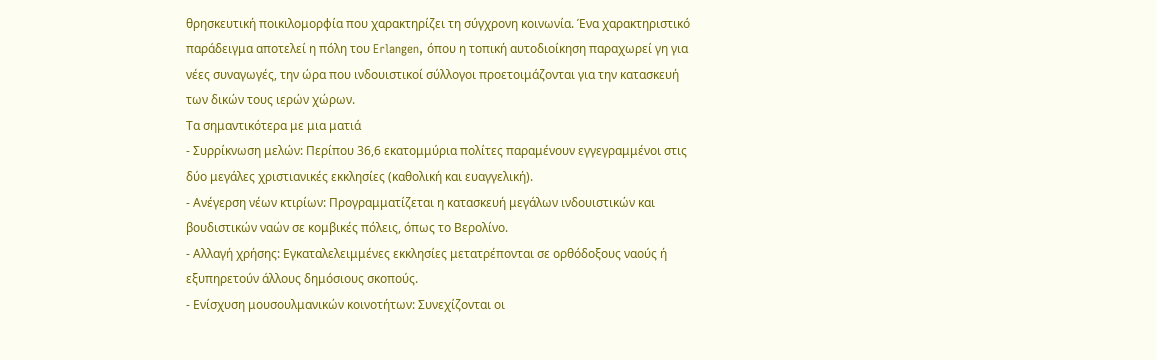θρησκευτική ποικιλομορφία που χαρακτηρίζει τη σύγχρονη κοινωνία. Ένα χαρακτηριστικό παράδειγμα αποτελεί η πόλη του Erlangen, όπου η τοπική αυτοδιοίκηση παραχωρεί γη για νέες συναγωγές, την ώρα που ινδουιστικοί σύλλογοι προετοιμάζονται για την κατασκευή των δικών τους ιερών χώρων.
Τα σημαντικότερα με μια ματιά
- Συρρίκνωση μελών: Περίπου 36,6 εκατομμύρια πολίτες παραμένουν εγγεγραμμένοι στις δύο μεγάλες χριστιανικές εκκλησίες (καθολική και ευαγγελική).
- Ανέγερση νέων κτιρίων: Προγραμματίζεται η κατασκευή μεγάλων ινδουιστικών και βουδιστικών ναών σε κομβικές πόλεις, όπως το Βερολίνο.
- Αλλαγή χρήσης: Εγκαταλελειμμένες εκκλησίες μετατρέπονται σε ορθόδοξους ναούς ή εξυπηρετούν άλλους δημόσιους σκοπούς.
- Ενίσχυση μουσουλμανικών κοινοτήτων: Συνεχίζονται οι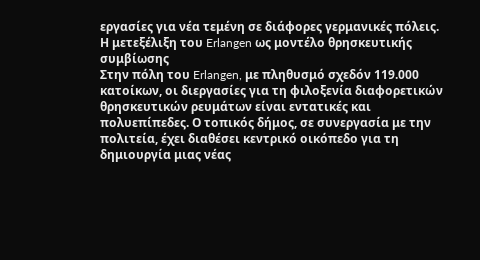εργασίες για νέα τεμένη σε διάφορες γερμανικές πόλεις.
Η μετεξέλιξη του Erlangen ως μοντέλο θρησκευτικής συμβίωσης
Στην πόλη του Erlangen, με πληθυσμό σχεδόν 119.000 κατοίκων, οι διεργασίες για τη φιλοξενία διαφορετικών θρησκευτικών ρευμάτων είναι εντατικές και πολυεπίπεδες. Ο τοπικός δήμος, σε συνεργασία με την πολιτεία, έχει διαθέσει κεντρικό οικόπεδο για τη δημιουργία μιας νέας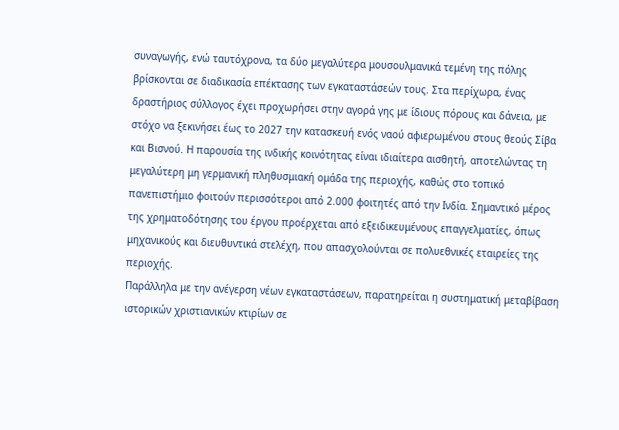συναγωγής, ενώ ταυτόχρονα, τα δύο μεγαλύτερα μουσουλμανικά τεμένη της πόλης βρίσκονται σε διαδικασία επέκτασης των εγκαταστάσεών τους. Στα περίχωρα, ένας δραστήριος σύλλογος έχει προχωρήσει στην αγορά γης με ίδιους πόρους και δάνεια, με στόχο να ξεκινήσει έως το 2027 την κατασκευή ενός ναού αφιερωμένου στους θεούς Σίβα και Βισνού. Η παρουσία της ινδικής κοινότητας είναι ιδιαίτερα αισθητή, αποτελώντας τη μεγαλύτερη μη γερμανική πληθυσμιακή ομάδα της περιοχής, καθώς στο τοπικό πανεπιστήμιο φοιτούν περισσότεροι από 2.000 φοιτητές από την Ινδία. Σημαντικό μέρος της χρηματοδότησης του έργου προέρχεται από εξειδικευμένους επαγγελματίες, όπως μηχανικούς και διευθυντικά στελέχη, που απασχολούνται σε πολυεθνικές εταιρείες της περιοχής.
Παράλληλα με την ανέγερση νέων εγκαταστάσεων, παρατηρείται η συστηματική μεταβίβαση ιστορικών χριστιανικών κτιρίων σε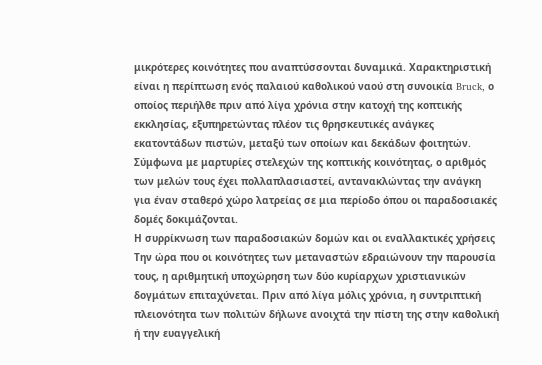μικρότερες κοινότητες που αναπτύσσονται δυναμικά. Χαρακτηριστική είναι η περίπτωση ενός παλαιού καθολικού ναού στη συνοικία Bruck, ο οποίος περιήλθε πριν από λίγα χρόνια στην κατοχή της κοπτικής εκκλησίας, εξυπηρετώντας πλέον τις θρησκευτικές ανάγκες εκατοντάδων πιστών, μεταξύ των οποίων και δεκάδων φοιτητών. Σύμφωνα με μαρτυρίες στελεχών της κοπτικής κοινότητας, ο αριθμός των μελών τους έχει πολλαπλασιαστεί, αντανακλώντας την ανάγκη για έναν σταθερό χώρο λατρείας σε μια περίοδο όπου οι παραδοσιακές δομές δοκιμάζονται.
Η συρρίκνωση των παραδοσιακών δομών και οι εναλλακτικές χρήσεις
Την ώρα που οι κοινότητες των μεταναστών εδραιώνουν την παρουσία τους, η αριθμητική υποχώρηση των δύο κυρίαρχων χριστιανικών δογμάτων επιταχύνεται. Πριν από λίγα μόλις χρόνια, η συντριπτική πλειονότητα των πολιτών δήλωνε ανοιχτά την πίστη της στην καθολική ή την ευαγγελική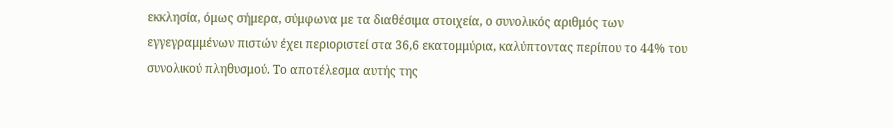εκκλησία, όμως σήμερα, σύμφωνα με τα διαθέσιμα στοιχεία, ο συνολικός αριθμός των εγγεγραμμένων πιστών έχει περιοριστεί στα 36,6 εκατομμύρια, καλύπτοντας περίπου το 44% του συνολικού πληθυσμού. Το αποτέλεσμα αυτής της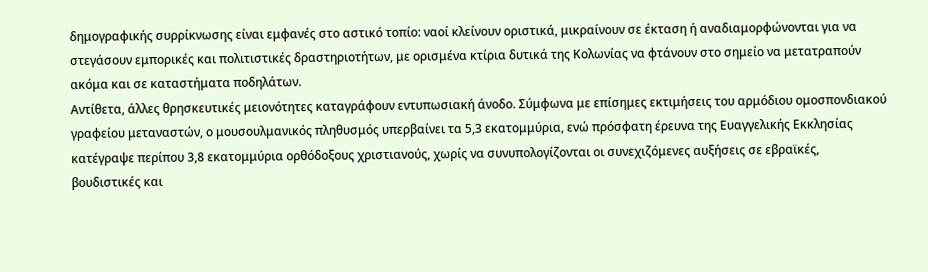δημογραφικής συρρίκνωσης είναι εμφανές στο αστικό τοπίο: ναοί κλείνουν οριστικά, μικραίνουν σε έκταση ή αναδιαμορφώνονται για να στεγάσουν εμπορικές και πολιτιστικές δραστηριοτήτων, με ορισμένα κτίρια δυτικά της Κολωνίας να φτάνουν στο σημείο να μετατραπούν ακόμα και σε καταστήματα ποδηλάτων.
Αντίθετα, άλλες θρησκευτικές μειονότητες καταγράφουν εντυπωσιακή άνοδο. Σύμφωνα με επίσημες εκτιμήσεις του αρμόδιου ομοσπονδιακού γραφείου μεταναστών, ο μουσουλμανικός πληθυσμός υπερβαίνει τα 5,3 εκατομμύρια, ενώ πρόσφατη έρευνα της Ευαγγελικής Εκκλησίας κατέγραψε περίπου 3,8 εκατομμύρια ορθόδοξους χριστιανούς, χωρίς να συνυπολογίζονται οι συνεχιζόμενες αυξήσεις σε εβραϊκές, βουδιστικές και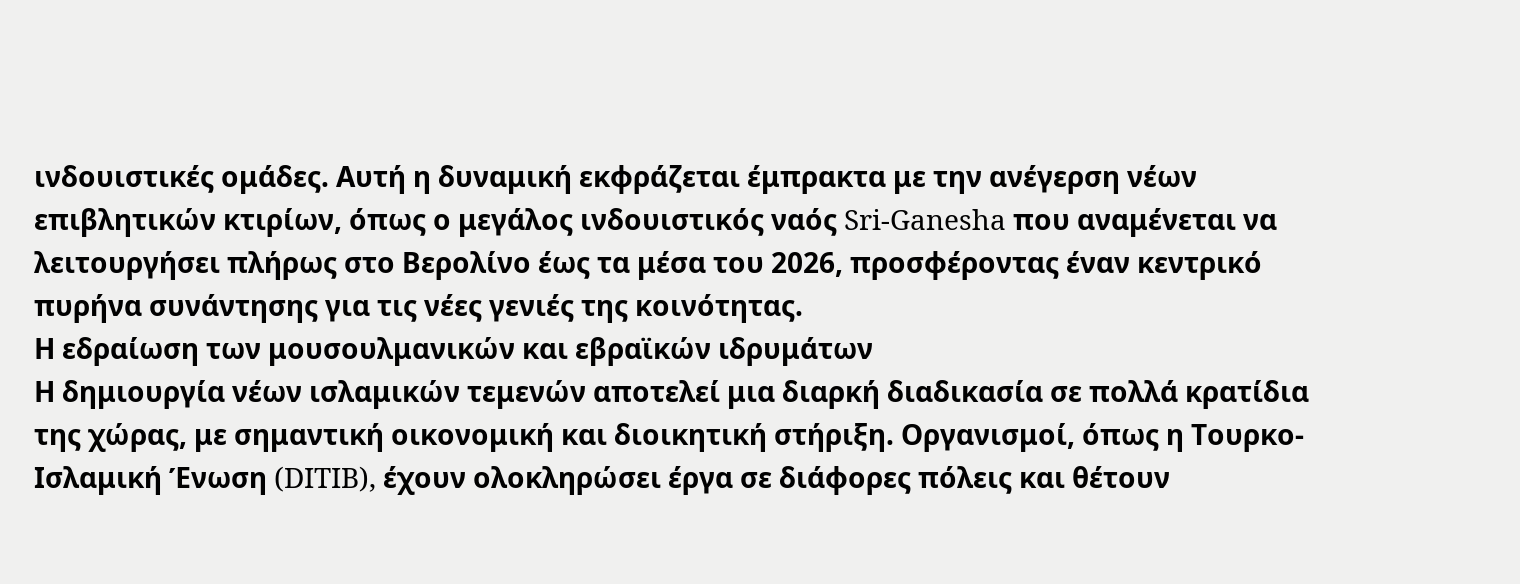ινδουιστικές ομάδες. Αυτή η δυναμική εκφράζεται έμπρακτα με την ανέγερση νέων επιβλητικών κτιρίων, όπως ο μεγάλος ινδουιστικός ναός Sri-Ganesha που αναμένεται να λειτουργήσει πλήρως στο Βερολίνο έως τα μέσα του 2026, προσφέροντας έναν κεντρικό πυρήνα συνάντησης για τις νέες γενιές της κοινότητας.
Η εδραίωση των μουσουλμανικών και εβραϊκών ιδρυμάτων
Η δημιουργία νέων ισλαμικών τεμενών αποτελεί μια διαρκή διαδικασία σε πολλά κρατίδια της χώρας, με σημαντική οικονομική και διοικητική στήριξη. Οργανισμοί, όπως η Τουρκο-Ισλαμική Ένωση (DITIB), έχουν ολοκληρώσει έργα σε διάφορες πόλεις και θέτουν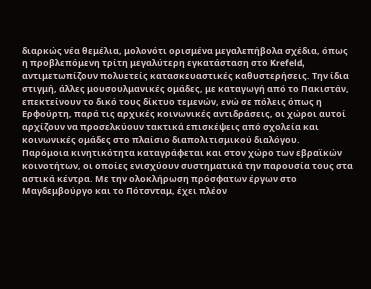διαρκώς νέα θεμέλια, μολονότι ορισμένα μεγαλεπήβολα σχέδια, όπως η προβλεπόμενη τρίτη μεγαλύτερη εγκατάσταση στο Krefeld, αντιμετωπίζουν πολυετείς κατασκευαστικές καθυστερήσεις. Την ίδια στιγμή, άλλες μουσουλμανικές ομάδες, με καταγωγή από το Πακιστάν, επεκτείνουν το δικό τους δίκτυο τεμενών, ενώ σε πόλεις όπως η Ερφούρτη, παρά τις αρχικές κοινωνικές αντιδράσεις, οι χώροι αυτοί αρχίζουν να προσελκύουν τακτικά επισκέψεις από σχολεία και κοινωνικές ομάδες στο πλαίσιο διαπολιτισμικού διαλόγου.
Παρόμοια κινητικότητα καταγράφεται και στον χώρο των εβραϊκών κοινοτήτων, οι οποίες ενισχύουν συστηματικά την παρουσία τους στα αστικά κέντρα. Με την ολοκλήρωση πρόσφατων έργων στο Μαγδεμβούργο και το Πότσνταμ, έχει πλέον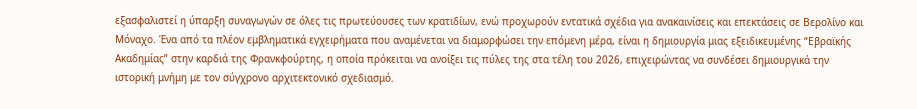εξασφαλιστεί η ύπαρξη συναγωγών σε όλες τις πρωτεύουσες των κρατιδίων, ενώ προχωρούν εντατικά σχέδια για ανακαινίσεις και επεκτάσεις σε Βερολίνο και Μόναχο. Ένα από τα πλέον εμβληματικά εγχειρήματα που αναμένεται να διαμορφώσει την επόμενη μέρα, είναι η δημιουργία μιας εξειδικευμένης “Εβραϊκής Ακαδημίας” στην καρδιά της Φρανκφούρτης, η οποία πρόκειται να ανοίξει τις πύλες της στα τέλη του 2026, επιχειρώντας να συνδέσει δημιουργικά την ιστορική μνήμη με τον σύγχρονο αρχιτεκτονικό σχεδιασμό.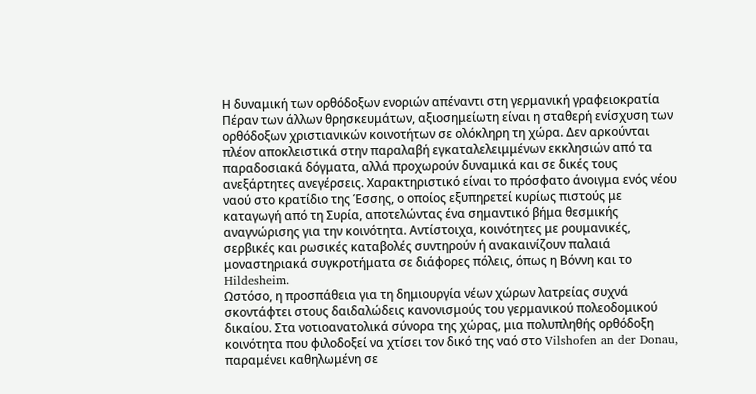Η δυναμική των ορθόδοξων ενοριών απέναντι στη γερμανική γραφειοκρατία
Πέραν των άλλων θρησκευμάτων, αξιοσημείωτη είναι η σταθερή ενίσχυση των ορθόδοξων χριστιανικών κοινοτήτων σε ολόκληρη τη χώρα. Δεν αρκούνται πλέον αποκλειστικά στην παραλαβή εγκαταλελειμμένων εκκλησιών από τα παραδοσιακά δόγματα, αλλά προχωρούν δυναμικά και σε δικές τους ανεξάρτητες ανεγέρσεις. Χαρακτηριστικό είναι το πρόσφατο άνοιγμα ενός νέου ναού στο κρατίδιο της Έσσης, ο οποίος εξυπηρετεί κυρίως πιστούς με καταγωγή από τη Συρία, αποτελώντας ένα σημαντικό βήμα θεσμικής αναγνώρισης για την κοινότητα. Αντίστοιχα, κοινότητες με ρουμανικές, σερβικές και ρωσικές καταβολές συντηρούν ή ανακαινίζουν παλαιά μοναστηριακά συγκροτήματα σε διάφορες πόλεις, όπως η Βόννη και το Hildesheim.
Ωστόσο, η προσπάθεια για τη δημιουργία νέων χώρων λατρείας συχνά σκοντάφτει στους δαιδαλώδεις κανονισμούς του γερμανικού πολεοδομικού δικαίου. Στα νοτιοανατολικά σύνορα της χώρας, μια πολυπληθής ορθόδοξη κοινότητα που φιλοδοξεί να χτίσει τον δικό της ναό στο Vilshofen an der Donau, παραμένει καθηλωμένη σε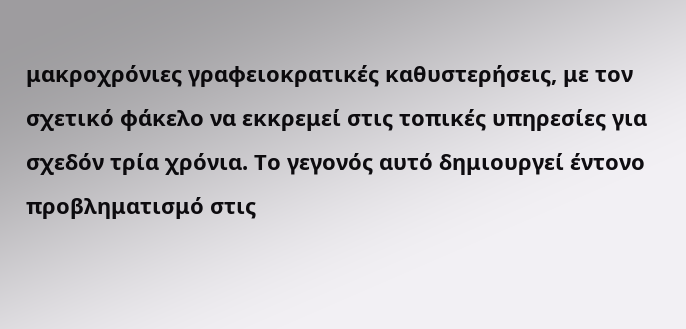μακροχρόνιες γραφειοκρατικές καθυστερήσεις, με τον σχετικό φάκελο να εκκρεμεί στις τοπικές υπηρεσίες για σχεδόν τρία χρόνια. Το γεγονός αυτό δημιουργεί έντονο προβληματισμό στις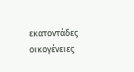εκατοντάδες οικογένειες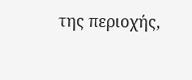της περιοχής,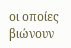οι οποίες βιώνουν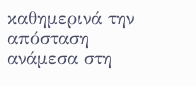καθημερινά την απόσταση ανάμεσα στη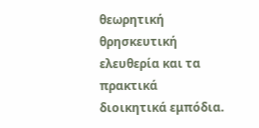θεωρητική θρησκευτική ελευθερία και τα πρακτικά διοικητικά εμπόδια.